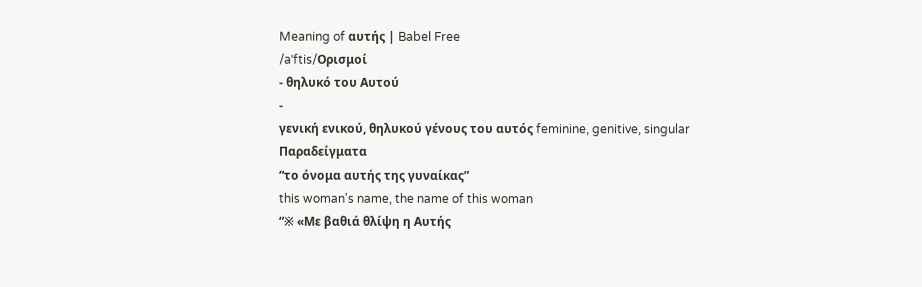Meaning of αυτής | Babel Free
/aˈftis/Ορισμοί
- θηλυκό του Αυτού
-
γενική ενικού, θηλυκού γένους του αυτός feminine, genitive, singular
Παραδείγματα
“το όνομα αυτής της γυναίκας”
this woman's name, the name of this woman
“※ «Με βαθιά θλίψη η Αυτής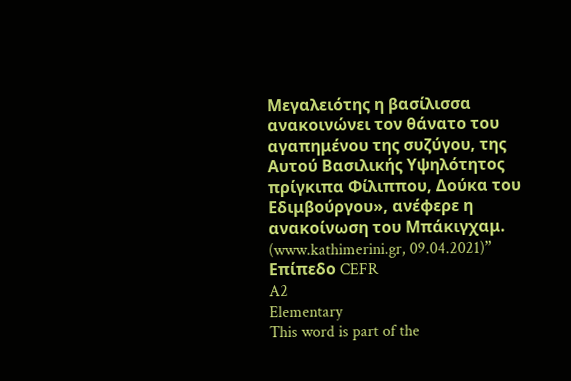Μεγαλειότης η βασίλισσα ανακοινώνει τον θάνατο του αγαπημένου της συζύγου, της Αυτού Βασιλικής Υψηλότητος πρίγκιπα Φίλιππου, Δούκα του Εδιμβούργου», ανέφερε η ανακοίνωση του Μπάκιγχαμ. (www.kathimerini.gr, 09.04.2021)”
Επίπεδο CEFR
A2
Elementary
This word is part of the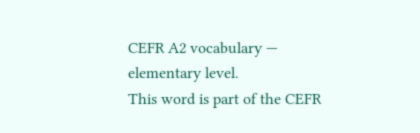CEFR A2 vocabulary — elementary level.
This word is part of the CEFR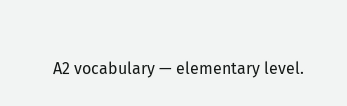A2 vocabulary — elementary level.